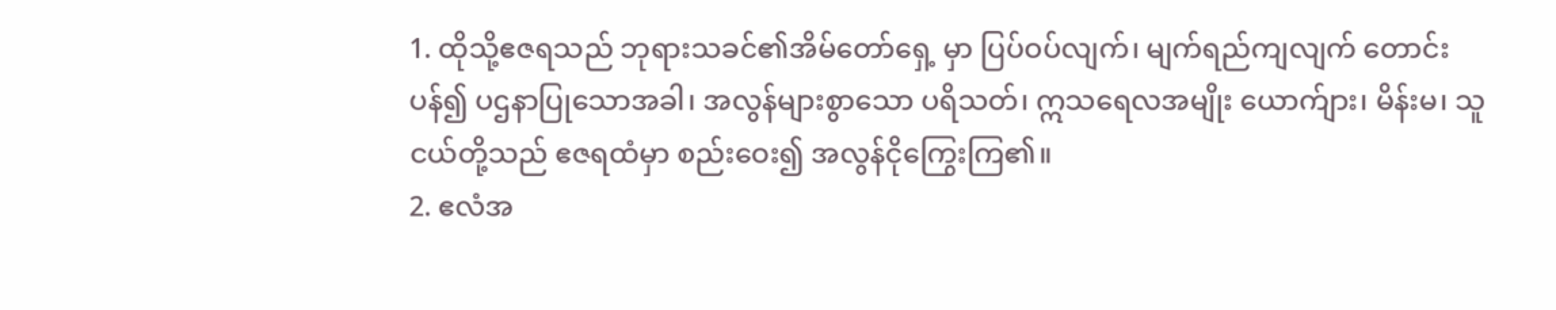1. ထိုသို့ဧဇရသည် ဘုရားသခင်၏အိမ်တော်ရှေ့ မှာ ပြပ်ဝပ်လျက်၊ မျက်ရည်ကျလျက် တောင်းပန်၍ ပဌနာပြုသောအခါ၊ အလွန်များစွာသော ပရိသတ်၊ ဣသရေလအမျိုး ယောက်ျား၊ မိန်းမ၊ သူငယ်တို့သည် ဧဇရထံမှာ စည်းဝေး၍ အလွန်ငိုကြွေးကြ၏။
2. ဧလံအ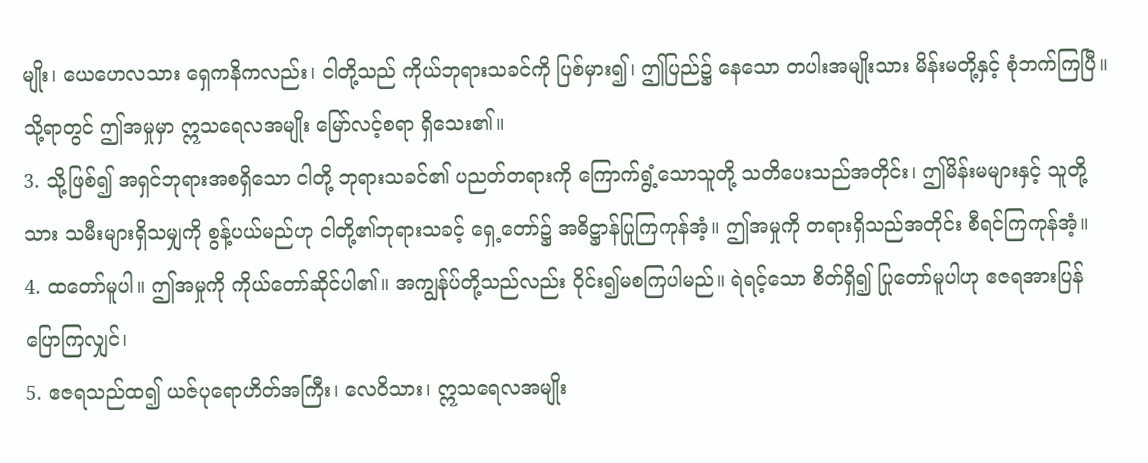မျိုး၊ ယေဟေလသား ရှေကနိကလည်း၊ ငါတို့သည် ကိုယ်ဘုရားသခင်ကို ပြစ်မှား၍၊ ဤပြည်၌ နေသော တပါးအမျိုးသား မိန်းမတို့နှင့် စုံဘက်ကြပြီ။ သို့ရာတွင် ဤအမှုမှာ ဣသရေလအမျိုး မြော်လင့်စရာ ရှိသေး၏။
3. သို့ဖြစ်၍ အရှင်ဘုရားအစရှိသော ငါတို့ ဘုရားသခင်၏ ပညတ်တရားကို ကြောက်ရွံ့သောသူတို့ သတိပေးသည်အတိုင်း၊ ဤမိန်းမများနှင့် သူတို့ သား သမီးများရှိသမျှကို စွန့်ပယ်မည်ဟု ငါတို့၏ဘုရားသခင့် ရှေ့တော်၌ အဓိဋ္ဌာန်ပြုကြကုန်အံ့။ ဤအမှုကို တရားရှိသည်အတိုင်း စီရင်ကြကုန်အံ့။
4. ထတော်မူပါ။ ဤအမှုကို ကိုယ်တော်ဆိုင်ပါ၏။ အကျွန်ုပ်တို့သည်လည်း ဝိုင်း၍မစကြပါမည်။ ရဲရင့်သော စိတ်ရှိ၍ ပြုတော်မူပါဟု ဧဇရအားပြန်ပြောကြလျှင်၊
5. ဧဇရသည်ထ၍ ယဇ်ပုရောဟိတ်အကြီး၊ လေဝိသား၊ ဣသရေလအမျိုး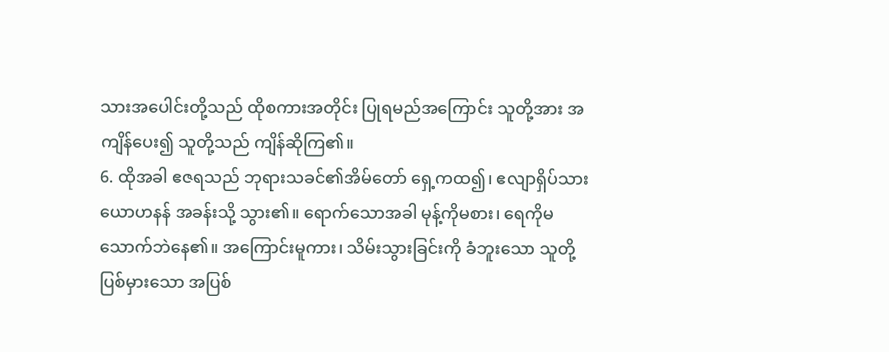သားအပေါင်းတို့သည် ထိုစကားအတိုင်း ပြုရမည်အကြောင်း သူတို့အား အကျိန်ပေး၍ သူတို့သည် ကျိန်ဆိုကြ၏။
6. ထိုအခါ ဧဇရသည် ဘုရားသခင်၏အိမ်တော် ရှေ့ကထ၍၊ ဧလျာရှိပ်သားယောဟနန် အခန်းသို့ သွား၏။ ရောက်သောအခါ မုန့်ကိုမစား၊ ရေကိုမသောက်ဘဲနေ၏။ အကြောင်းမူကား၊ သိမ်းသွားခြင်းကို ခံဘူးသော သူတို့ပြစ်မှားသော အပြစ်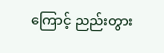ကြောင့် ညည်းတွား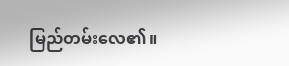မြည်တမ်းလေ၏။